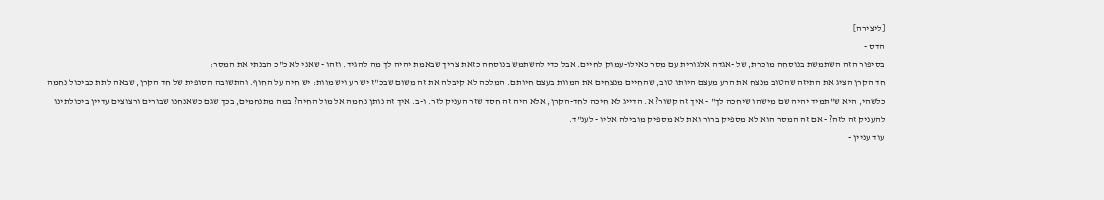[ליצירה]
הדס -
בסיפור הזה השתמשת בנוסחה מוכרת, של -אגדה אלגורית עם מסר כאילו-עמוק לחיים. אבל כדי להשתמש בנוסחה כזאת צריך שבאמת יהיה לך מה להגיד. וזהו - שאני לא כ"כ הבנתי את המסר:
חד הקרן הציג את התיזה שהטוב מנצח את הרע מעצם היותו טוב, שהחיים מנצחים את המוות בעצם חיותם. המלכה לא קיבלה את זה משום שבכ"ז יש רע ויש מוות: יש חיה על החוף. והתשובה הסופית של חד הקרן, שבאה לתת כביכול נחמה כלשהי, היא ש"תמיד יהיה שם מישהו שיחכה לך" - איך זה קשור? א. הדייג לא חיכה לחד-הקרן, אלא היה זה חסד שזר העניק לזר. ו-ב. איך זה נותן נחמה אל מול החיה? במה מתנחמים, בכך שגם כשאנחנו שבורים ורצוצים עדיין ביכולתינו להעניק זה לזה? - אם זה המסר הוא לא מספיק ברור ואת לא מספיק מובילה אליו - לענ"ד.
עוד עניין -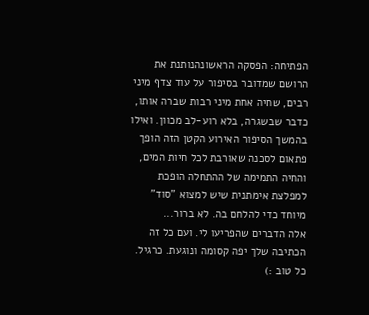הפתיחה: הפסקה הראשונהנותנת את הרושם שמדובר בסיפור על עוד צדף מיני רבים, שחיה אחת מיני רבות שברה אותו, כדבר שבשגרה, בלא רוע-לב מכוון. ואילו בהמשך הסיפור האירוע הקטן הזה הופך פתאום לסכנה שאורבת לכל חיות המים, והחיה התמימה של ההתחלה הופכת למפלצת אימתנית שיש למצוא "סוד" מיוחד כדי להלחם בה. לא ברור...
אלה הדברים שהפריעו לי. ועם כל זה הכתיבה שלך יפה קסומה ונוגעת. כרגיל.
כל טוב :)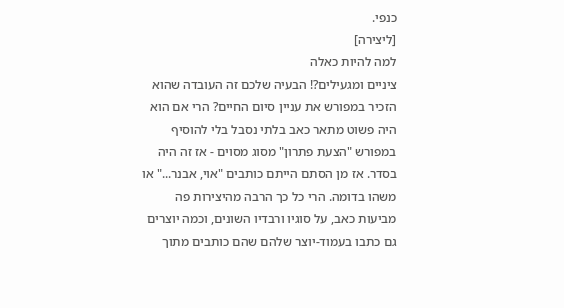כנפי.
[ליצירה]
למה להיות כאלה
ציניים ומגעילים?! הבעיה שלכם זה העובדה שהוא הזכיר במפורש את עניין סיום החיים? הרי אם הוא היה פשוט מתאר כאב בלתי נסבל בלי להוסיף במפורש "הצעת פתרון" מסוג מסוים - אז זה היה בסדר. אז מן הסתם הייתם כותבים "אוי, אבנר..." או משהו בדומה. הרי כל כך הרבה מהיצירות פה מביעות כאב, על סוגיו ורבדיו השונים, וכמה יוצרים גם כתבו בעמוד-יוצר שלהם שהם כותבים מתוך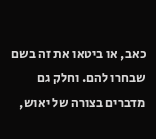כאב, או ביטאו את זה בשם שבחרו להם. וחלק גם מדברים בצורה של יאוש,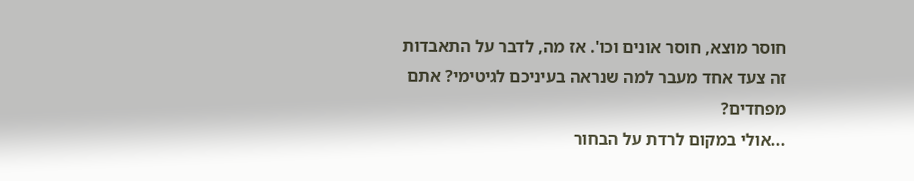חוסר מוצא, חוסר אונים וכו'. אז מה, לדבר על התאבדות זה צעד אחד מעבר למה שנראה בעיניכם לגיטימי? אתם מפחדים?
...אולי במקום לרדת על הבחור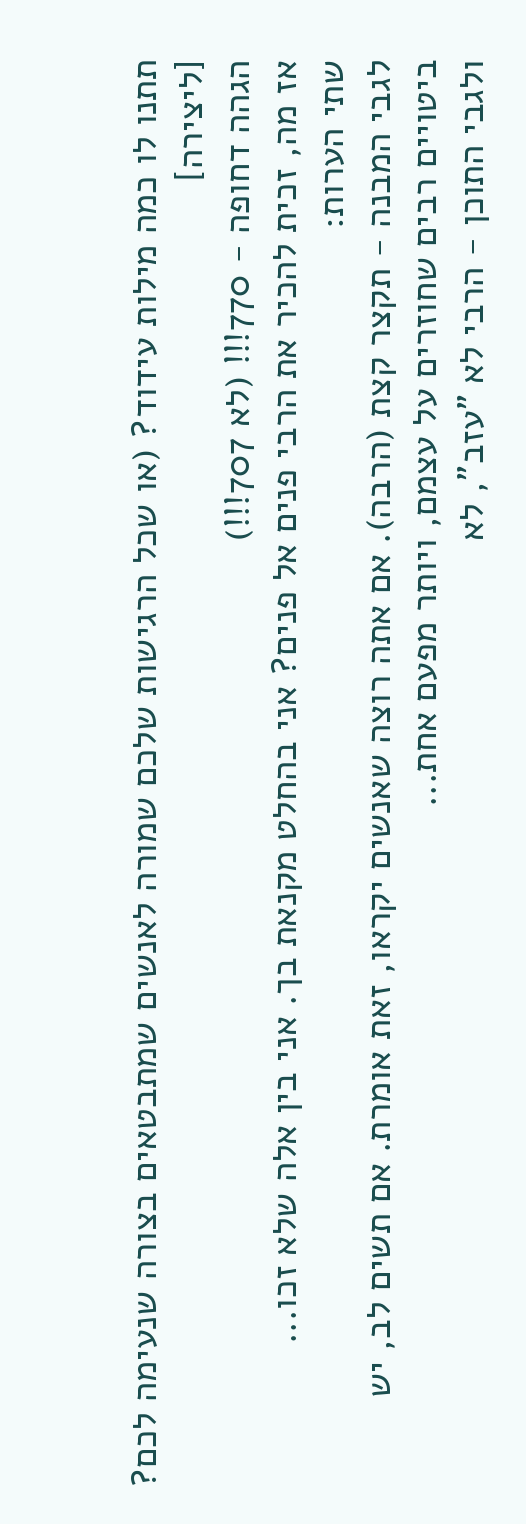תתנו לו כמה מילות עידוד? (או שכל הרגישות שלכם שמורה לאנשים שמתבטאים בצורה שנעימה לכם?
[ליצירה]
הגהה דחופה - 770!!! (לא 707!!!)
אז מה, זכית להכיר את הרבי פנים אל פנים? אני בהחלט מקנאת בך. אני בין אלה שלא זכו...
שתי הערות:
לגבי המבנה - תקצר קצת (הרבה). אם אתה רוצה שאנשים יקראו, זאת אומרת. אם תשים לב, יש ביטויים רבים שחוזרים על עצמם, ויותר מפעם אחת...
ולגבי התוכן - הרבי לא "עזב", לא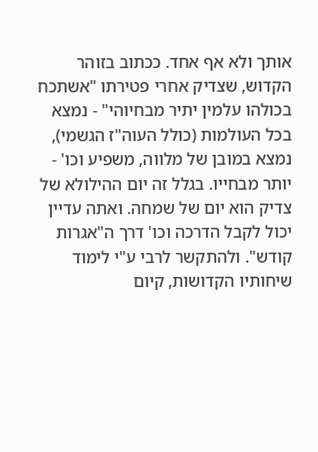אותך ולא אף אחד. ככתוב בזוהר הקדוש, שצדיק אחרי פטירתו "אשתכח בכולהו עלמין יתיר מבחיוהי" - נמצא בכל העולמות (כולל העוה"ז הגשמי), נמצא במובן של מלווה, משפיע וכו' - יותר מבחייו. בגלל זה יום ההילולא של צדיק הוא יום של שמחה. ואתה עדיין יכול לקבל הדרכה וכו' דרך ה"אגרות קודש". ולהתקשר לרבי ע"י לימוד שיחותיו הקדושות, קיום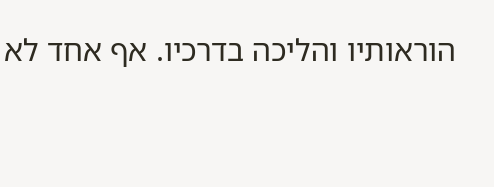הוראותיו והליכה בדרכיו. אף אחד לא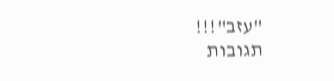"עזב"!!!
תגובות